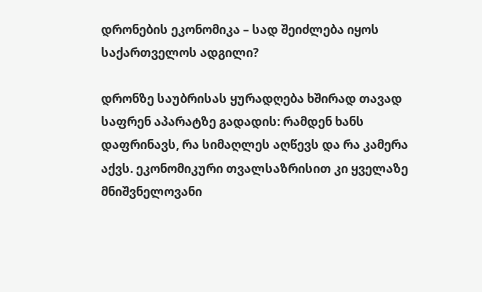დრონების ეკონომიკა – სად შეიძლება იყოს საქართველოს ადგილი?

დრონზე საუბრისას ყურადღება ხშირად თავად საფრენ აპარატზე გადადის: რამდენ ხანს დაფრინავს, რა სიმაღლეს აღწევს და რა კამერა აქვს. ეკონომიკური თვალსაზრისით კი ყველაზე მნიშვნელოვანი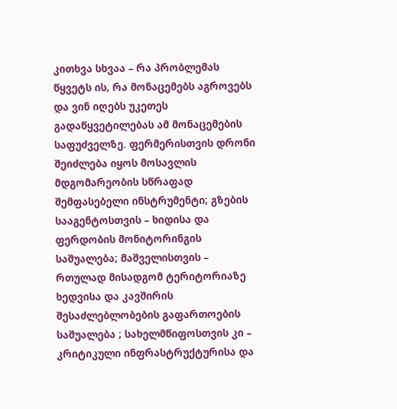კითხვა სხვაა – რა პრობლემას წყვეტს ის, რა მონაცემებს აგროვებს და ვინ იღებს უკეთეს გადაწყვეტილებას ამ მონაცემების საფუძველზე. ფერმერისთვის დრონი შეიძლება იყოს მოსავლის მდგომარეობის სწრაფად შემფასებელი ინსტრუმენტი; გზების სააგენტოსთვის – ხიდისა და ფერდობის მონიტორინგის საშუალება; მაშველისთვის – რთულად მისადგომ ტერიტორიაზე ხედვისა და კავშირის შესაძლებლობების გაფართოების საშუალება ; სახელმწიფოსთვის კი – კრიტიკული ინფრასტრუქტურისა და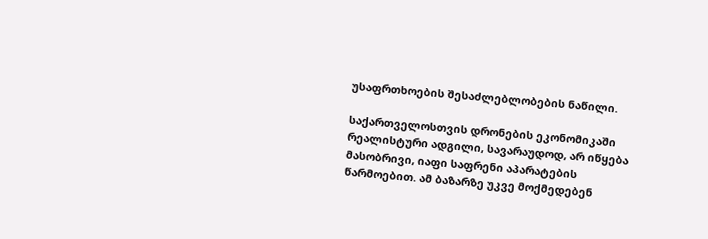უსაფრთხოების შესაძლებლობების ნაწილი.

საქართველოსთვის დრონების ეკონომიკაში რეალისტური ადგილი, სავარაუდოდ, არ იწყება მასობრივი, იაფი საფრენი აპარატების წარმოებით. ამ ბაზარზე უკვე მოქმედებენ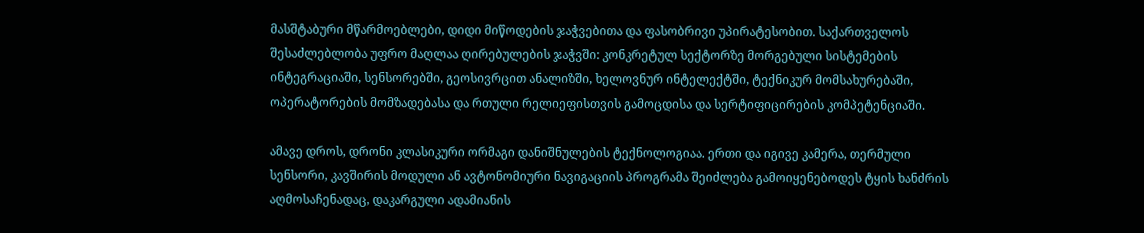მასშტაბური მწარმოებლები, დიდი მიწოდების ჯაჭვებითა და ფასობრივი უპირატესობით. საქართველოს შესაძლებლობა უფრო მაღლაა ღირებულების ჯაჭვში: კონკრეტულ სექტორზე მორგებული სისტემების ინტეგრაციაში, სენსორებში, გეოსივრცით ანალიზში, ხელოვნურ ინტელექტში, ტექნიკურ მომსახურებაში, ოპერატორების მომზადებასა და რთული რელიეფისთვის გამოცდისა და სერტიფიცირების კომპეტენციაში.

ამავე დროს, დრონი კლასიკური ორმაგი დანიშნულების ტექნოლოგიაა. ერთი და იგივე კამერა, თერმული სენსორი, კავშირის მოდული ან ავტონომიური ნავიგაციის პროგრამა შეიძლება გამოიყენებოდეს ტყის ხანძრის აღმოსაჩენადაც, დაკარგული ადამიანის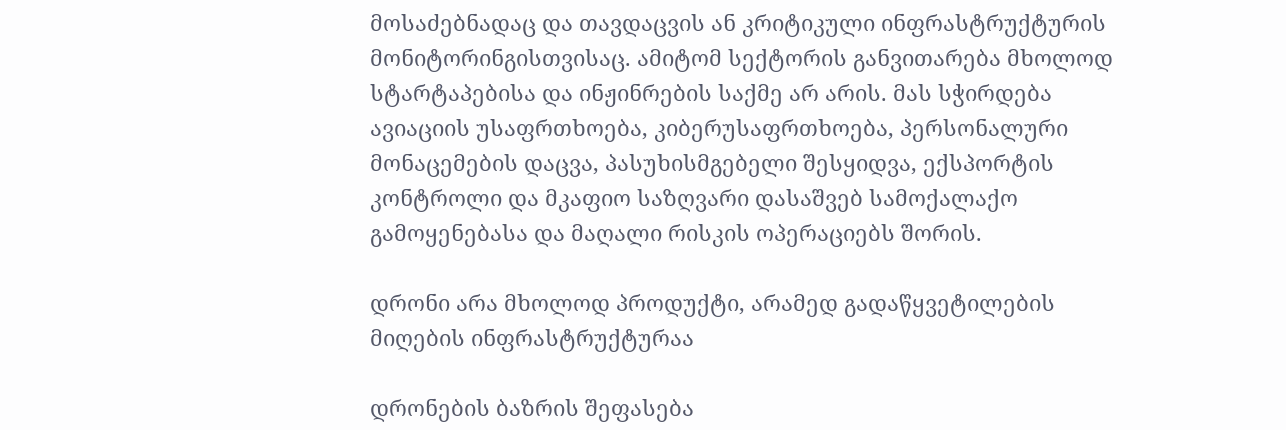მოსაძებნადაც და თავდაცვის ან კრიტიკული ინფრასტრუქტურის მონიტორინგისთვისაც. ამიტომ სექტორის განვითარება მხოლოდ სტარტაპებისა და ინჟინრების საქმე არ არის. მას სჭირდება ავიაციის უსაფრთხოება, კიბერუსაფრთხოება, პერსონალური მონაცემების დაცვა, პასუხისმგებელი შესყიდვა, ექსპორტის კონტროლი და მკაფიო საზღვარი დასაშვებ სამოქალაქო გამოყენებასა და მაღალი რისკის ოპერაციებს შორის.

დრონი არა მხოლოდ პროდუქტი, არამედ გადაწყვეტილების მიღების ინფრასტრუქტურაა

დრონების ბაზრის შეფასება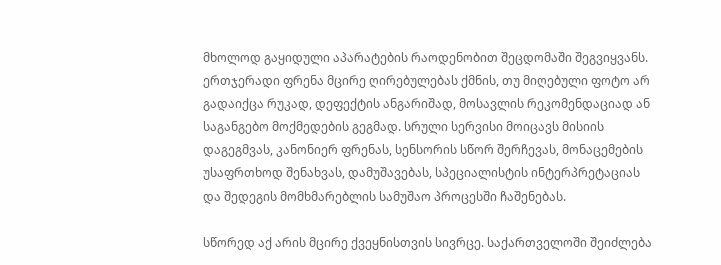მხოლოდ გაყიდული აპარატების რაოდენობით შეცდომაში შეგვიყვანს. ერთჯერადი ფრენა მცირე ღირებულებას ქმნის, თუ მიღებული ფოტო არ გადაიქცა რუკად, დეფექტის ანგარიშად, მოსავლის რეკომენდაციად ან საგანგებო მოქმედების გეგმად. სრული სერვისი მოიცავს მისიის დაგეგმვას, კანონიერ ფრენას, სენსორის სწორ შერჩევას, მონაცემების უსაფრთხოდ შენახვას, დამუშავებას, სპეციალისტის ინტერპრეტაციას და შედეგის მომხმარებლის სამუშაო პროცესში ჩაშენებას.

სწორედ აქ არის მცირე ქვეყნისთვის სივრცე. საქართველოში შეიძლება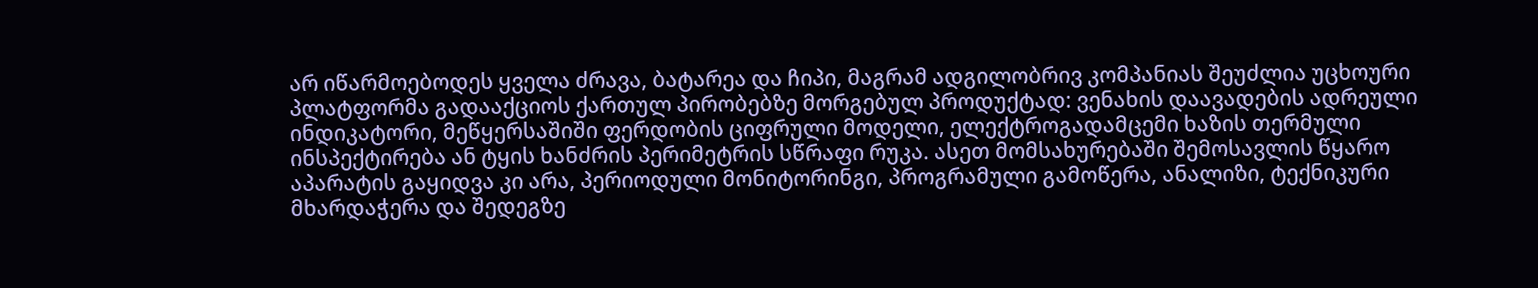არ იწარმოებოდეს ყველა ძრავა, ბატარეა და ჩიპი, მაგრამ ადგილობრივ კომპანიას შეუძლია უცხოური პლატფორმა გადააქციოს ქართულ პირობებზე მორგებულ პროდუქტად: ვენახის დაავადების ადრეული ინდიკატორი, მეწყერსაშიში ფერდობის ციფრული მოდელი, ელექტროგადამცემი ხაზის თერმული ინსპექტირება ან ტყის ხანძრის პერიმეტრის სწრაფი რუკა. ასეთ მომსახურებაში შემოსავლის წყარო აპარატის გაყიდვა კი არა, პერიოდული მონიტორინგი, პროგრამული გამოწერა, ანალიზი, ტექნიკური მხარდაჭერა და შედეგზე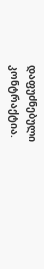დაფუძნებული კონტრაქტია.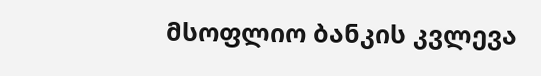მსოფლიო ბანკის კვლევა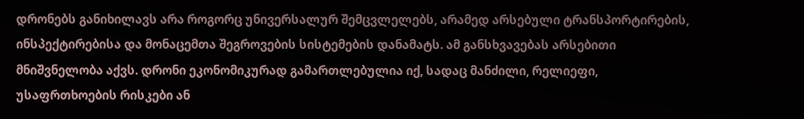დრონებს განიხილავს არა როგორც უნივერსალურ შემცვლელებს, არამედ არსებული ტრანსპორტირების, ინსპექტირებისა და მონაცემთა შეგროვების სისტემების დანამატს. ამ განსხვავებას არსებითი მნიშვნელობა აქვს. დრონი ეკონომიკურად გამართლებულია იქ, სადაც მანძილი, რელიეფი, უსაფრთხოების რისკები ან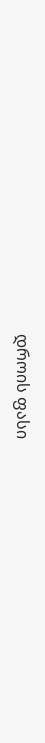დროის ფასი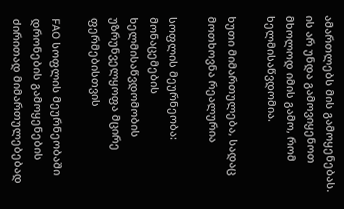ამართლებს მის გამოყენებას. ის არ უნდა გამოვიყენოთ მხოლოდ იმის გამო, რომ ხელმისაწვდომია.

ხუთი მიმართულება, სადაც მოთხოვნა რეალურია

სოფლის მეურნეობა: მონაცემების ხელმისაწვდომობის უზრუნველყოფა მცირე ფერმებისთვის

FAO სოფლის მეურნეობაში დრონების გამოყენების ძირითად მიმართულებებად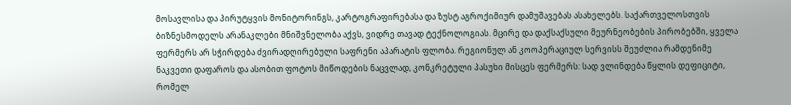მოსავლისა და პირუტყვის მონიტორინგს, კარტოგრაფირებასა და ზუსტ აგროქიმიურ დამუშავებას ასახელებს. საქართველოსთვის ბიზნესმოდელს არანაკლები მნიშვნელობა აქვს, ვიდრე თავად ტექნოლოგიას. მცირე და დაქსაქსული მეურნეობების პირობებში, ყველა ფერმერს არ სჭირდება ძვირადღირებული საფრენი აპარატის ფლობა. რეგიონულ ან კოოპერაციულ სერვისს შეუძლია რამდენიმე ნაკვეთი დაფაროს და ასობით ფოტოს მიწოდების ნაცვლად, კონკრეტული პასუხი მისცეს ფერმერს: სად ვლინდება წყლის დეფიციტი, რომელ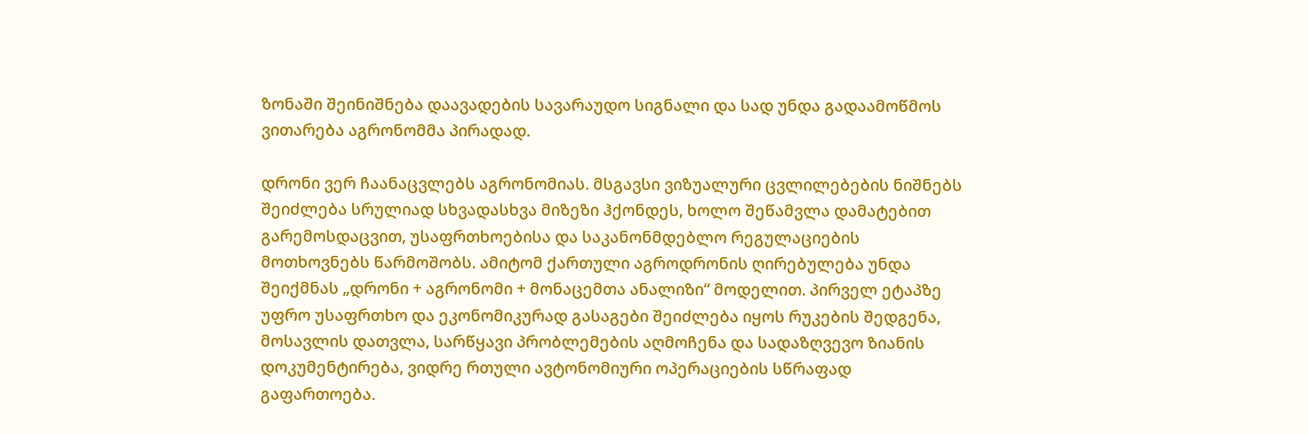ზონაში შეინიშნება დაავადების სავარაუდო სიგნალი და სად უნდა გადაამოწმოს ვითარება აგრონომმა პირადად.

დრონი ვერ ჩაანაცვლებს აგრონომიას. მსგავსი ვიზუალური ცვლილებების ნიშნებს შეიძლება სრულიად სხვადასხვა მიზეზი ჰქონდეს, ხოლო შეწამვლა დამატებით გარემოსდაცვით, უსაფრთხოებისა და საკანონმდებლო რეგულაციების მოთხოვნებს წარმოშობს. ამიტომ ქართული აგროდრონის ღირებულება უნდა შეიქმნას „დრონი + აგრონომი + მონაცემთა ანალიზი“ მოდელით. პირველ ეტაპზე უფრო უსაფრთხო და ეკონომიკურად გასაგები შეიძლება იყოს რუკების შედგენა, მოსავლის დათვლა, სარწყავი პრობლემების აღმოჩენა და სადაზღვევო ზიანის დოკუმენტირება, ვიდრე რთული ავტონომიური ოპერაციების სწრაფად გაფართოება.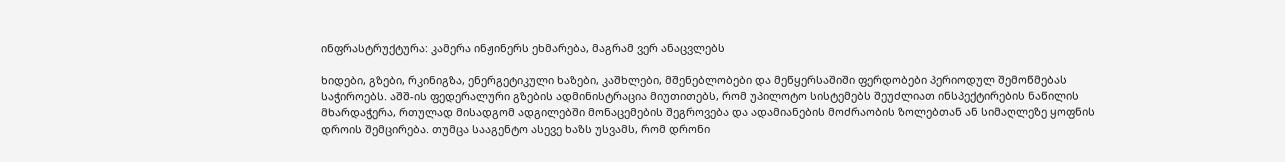ინფრასტრუქტურა: კამერა ინჟინერს ეხმარება, მაგრამ ვერ ანაცვლებს

ხიდები, გზები, რკინიგზა, ენერგეტიკული ხაზები, კაშხლები, მშენებლობები და მეწყერსაშიში ფერდობები პერიოდულ შემოწმებას საჭიროებს. აშშ-ის ფედერალური გზების ადმინისტრაცია მიუთითებს, რომ უპილოტო სისტემებს შეუძლიათ ინსპექტირების ნაწილის მხარდაჭერა, რთულად მისადგომ ადგილებში მონაცემების შეგროვება და ადამიანების მოძრაობის ზოლებთან ან სიმაღლეზე ყოფნის დროის შემცირება. თუმცა სააგენტო ასევე ხაზს უსვამს, რომ დრონი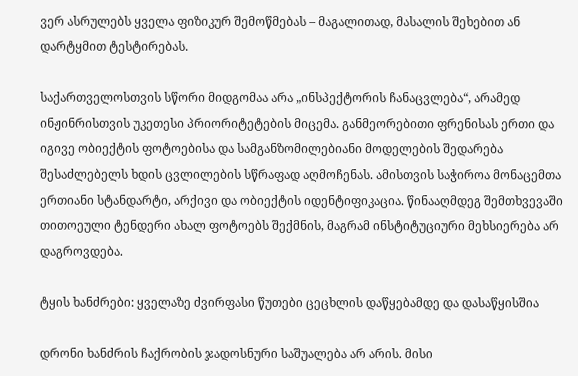ვერ ასრულებს ყველა ფიზიკურ შემოწმებას – მაგალითად, მასალის შეხებით ან დარტყმით ტესტირებას.

საქართველოსთვის სწორი მიდგომაა არა „ინსპექტორის ჩანაცვლება“, არამედ ინჟინრისთვის უკეთესი პრიორიტეტების მიცემა. განმეორებითი ფრენისას ერთი და იგივე ობიექტის ფოტოებისა და სამგანზომილებიანი მოდელების შედარება შესაძლებელს ხდის ცვლილების სწრაფად აღმოჩენას. ამისთვის საჭიროა მონაცემთა ერთიანი სტანდარტი, არქივი და ობიექტის იდენტიფიკაცია. წინააღმდეგ შემთხვევაში თითოეული ტენდერი ახალ ფოტოებს შექმნის, მაგრამ ინსტიტუციური მეხსიერება არ დაგროვდება.

ტყის ხანძრები: ყველაზე ძვირფასი წუთები ცეცხლის დაწყებამდე და დასაწყისშია

დრონი ხანძრის ჩაქრობის ჯადოსნური საშუალება არ არის. მისი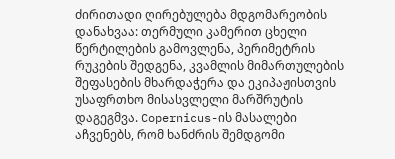ძირითადი ღირებულება მდგომარეობის დანახვაა: თერმული კამერით ცხელი წერტილების გამოვლენა, პერიმეტრის რუკების შედგენა, კვამლის მიმართულების შეფასების მხარდაჭერა და ეკიპაჟისთვის უსაფრთხო მისასვლელი მარშრუტის დაგეგმვა. Copernicus-ის მასალები აჩვენებს, რომ ხანძრის შემდგომი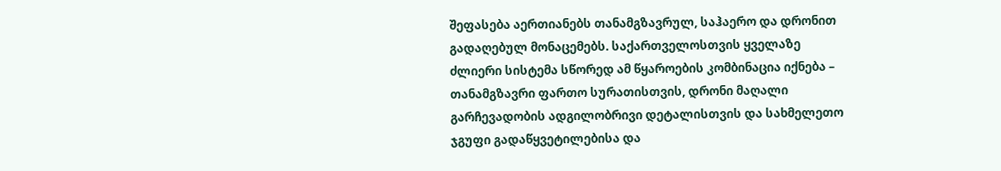შეფასება აერთიანებს თანამგზავრულ, საჰაერო და დრონით გადაღებულ მონაცემებს. საქართველოსთვის ყველაზე ძლიერი სისტემა სწორედ ამ წყაროების კომბინაცია იქნება – თანამგზავრი ფართო სურათისთვის, დრონი მაღალი გარჩევადობის ადგილობრივი დეტალისთვის და სახმელეთო ჯგუფი გადაწყვეტილებისა და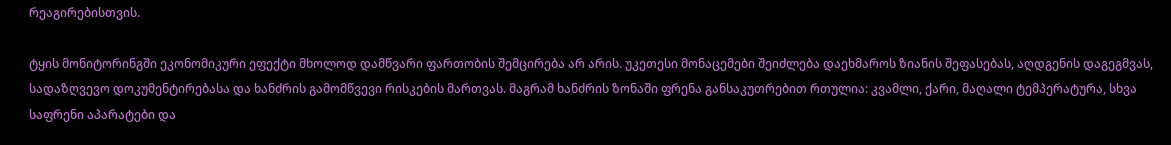რეაგირებისთვის.

ტყის მონიტორინგში ეკონომიკური ეფექტი მხოლოდ დამწვარი ფართობის შემცირება არ არის. უკეთესი მონაცემები შეიძლება დაეხმაროს ზიანის შეფასებას, აღდგენის დაგეგმვას, სადაზღვევო დოკუმენტირებასა და ხანძრის გამომწვევი რისკების მართვას. მაგრამ ხანძრის ზონაში ფრენა განსაკუთრებით რთულია: კვამლი, ქარი, მაღალი ტემპერატურა, სხვა საფრენი აპარატები და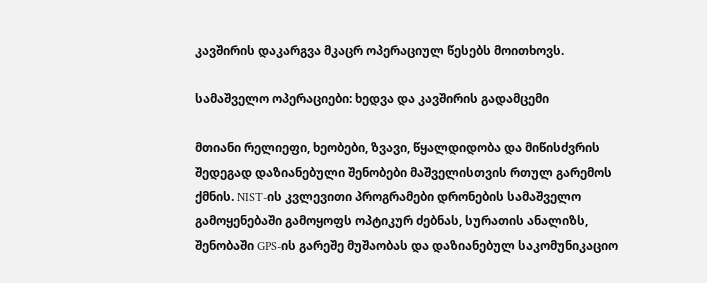კავშირის დაკარგვა მკაცრ ოპერაციულ წესებს მოითხოვს.

სამაშველო ოპერაციები: ხედვა და კავშირის გადამცემი

მთიანი რელიეფი, ხეობები, ზვავი, წყალდიდობა და მიწისძვრის შედეგად დაზიანებული შენობები მაშველისთვის რთულ გარემოს ქმნის. NIST-ის კვლევითი პროგრამები დრონების სამაშველო გამოყენებაში გამოყოფს ოპტიკურ ძებნას, სურათის ანალიზს, შენობაში GPS-ის გარეშე მუშაობას და დაზიანებულ საკომუნიკაციო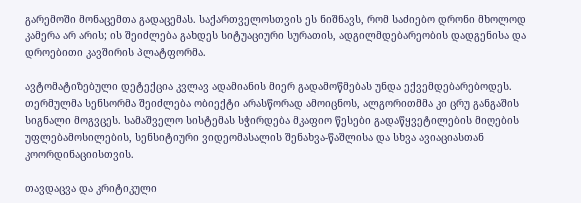გარემოში მონაცემთა გადაცემას. საქართველოსთვის ეს ნიშნავს, რომ საძიებო დრონი მხოლოდ კამერა არ არის; ის შეიძლება გახდეს სიტუაციური სურათის, ადგილმდებარეობის დადგენისა და დროებითი კავშირის პლატფორმა.

ავტომატიზებული დეტექცია კვლავ ადამიანის მიერ გადამოწმებას უნდა ექვემდებარებოდეს. თერმულმა სენსორმა შეიძლება ობიექტი არასწორად ამოიცნოს, ალგორითმმა კი ცრუ განგაშის სიგნალი მოგვცეს. სამაშველო სისტემას სჭირდება მკაფიო წესები გადაწყვეტილების მიღების უფლებამოსილების, სენსიტიური ვიდეომასალის შენახვა-წაშლისა და სხვა ავიაციასთან კოორდინაციისთვის.

თავდაცვა და კრიტიკული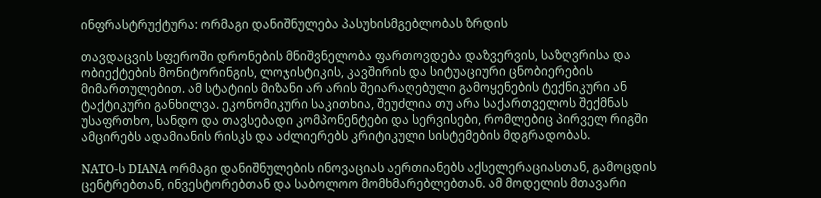ინფრასტრუქტურა: ორმაგი დანიშნულება პასუხისმგებლობას ზრდის

თავდაცვის სფეროში დრონების მნიშვნელობა ფართოვდება დაზვერვის, საზღვრისა და ობიექტების მონიტორინგის, ლოჯისტიკის, კავშირის და სიტუაციური ცნობიერების მიმართულებით. ამ სტატიის მიზანი არ არის შეიარაღებული გამოყენების ტექნიკური ან ტაქტიკური განხილვა. ეკონომიკური საკითხია, შეუძლია თუ არა საქართველოს შექმნას უსაფრთხო, სანდო და თავსებადი კომპონენტები და სერვისები, რომლებიც პირველ რიგში ამცირებს ადამიანის რისკს და აძლიერებს კრიტიკული სისტემების მდგრადობას.

NATO-ს DIANA ორმაგი დანიშნულების ინოვაციას აერთიანებს აქსელერაციასთან, გამოცდის ცენტრებთან, ინვესტორებთან და საბოლოო მომხმარებლებთან. ამ მოდელის მთავარი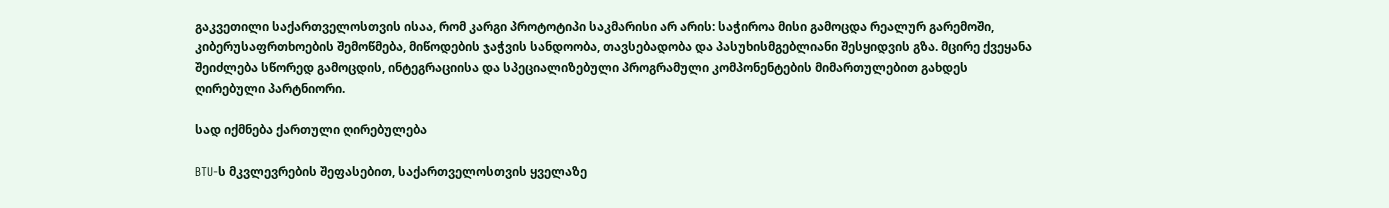გაკვეთილი საქართველოსთვის ისაა, რომ კარგი პროტოტიპი საკმარისი არ არის: საჭიროა მისი გამოცდა რეალურ გარემოში, კიბერუსაფრთხოების შემოწმება, მიწოდების ჯაჭვის სანდოობა, თავსებადობა და პასუხისმგებლიანი შესყიდვის გზა. მცირე ქვეყანა შეიძლება სწორედ გამოცდის, ინტეგრაციისა და სპეციალიზებული პროგრამული კომპონენტების მიმართულებით გახდეს ღირებული პარტნიორი.

სად იქმნება ქართული ღირებულება

BTU-ს მკვლევრების შეფასებით, საქართველოსთვის ყველაზე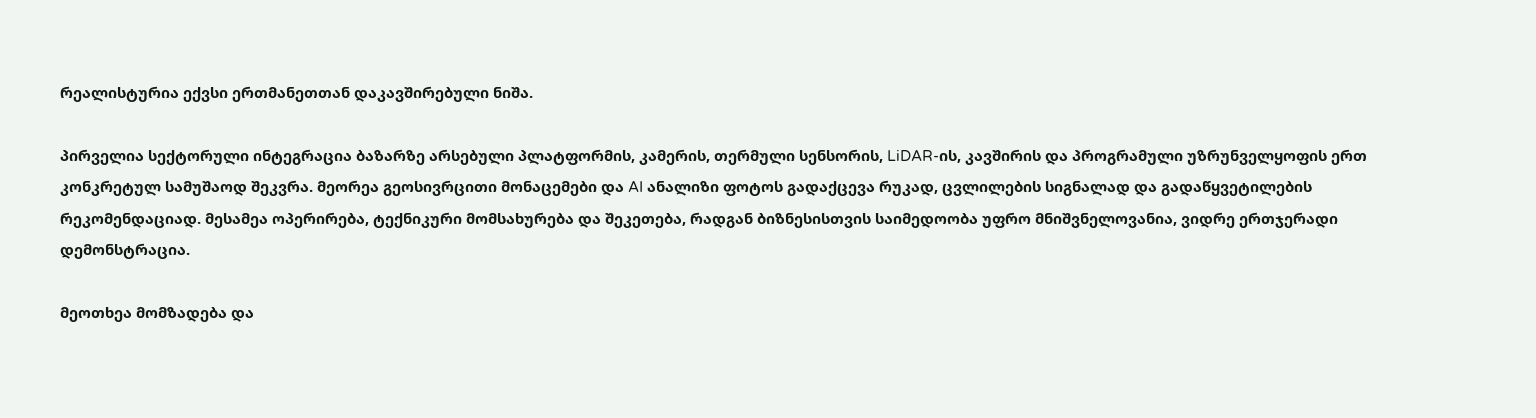რეალისტურია ექვსი ერთმანეთთან დაკავშირებული ნიშა.

პირველია სექტორული ინტეგრაცია ბაზარზე არსებული პლატფორმის, კამერის, თერმული სენსორის, LiDAR-ის, კავშირის და პროგრამული უზრუნველყოფის ერთ კონკრეტულ სამუშაოდ შეკვრა. მეორეა გეოსივრცითი მონაცემები და AI ანალიზი ფოტოს გადაქცევა რუკად, ცვლილების სიგნალად და გადაწყვეტილების რეკომენდაციად. მესამეა ოპერირება, ტექნიკური მომსახურება და შეკეთება, რადგან ბიზნესისთვის საიმედოობა უფრო მნიშვნელოვანია, ვიდრე ერთჯერადი დემონსტრაცია.

მეოთხეა მომზადება და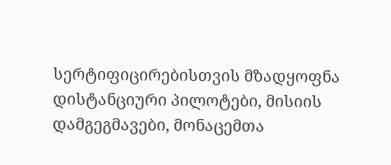სერტიფიცირებისთვის მზადყოფნა დისტანციური პილოტები, მისიის დამგეგმავები, მონაცემთა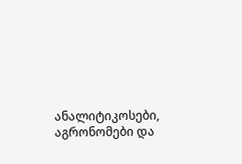ანალიტიკოსები, აგრონომები და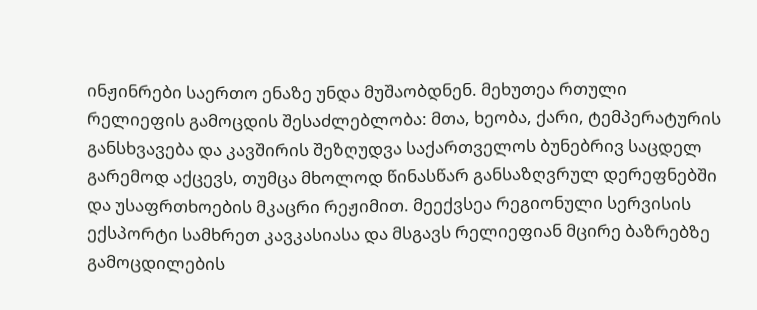ინჟინრები საერთო ენაზე უნდა მუშაობდნენ. მეხუთეა რთული რელიეფის გამოცდის შესაძლებლობა: მთა, ხეობა, ქარი, ტემპერატურის განსხვავება და კავშირის შეზღუდვა საქართველოს ბუნებრივ საცდელ გარემოდ აქცევს, თუმცა მხოლოდ წინასწარ განსაზღვრულ დერეფნებში და უსაფრთხოების მკაცრი რეჟიმით. მეექვსეა რეგიონული სერვისის ექსპორტი სამხრეთ კავკასიასა და მსგავს რელიეფიან მცირე ბაზრებზე გამოცდილების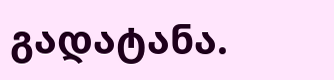გადატანა.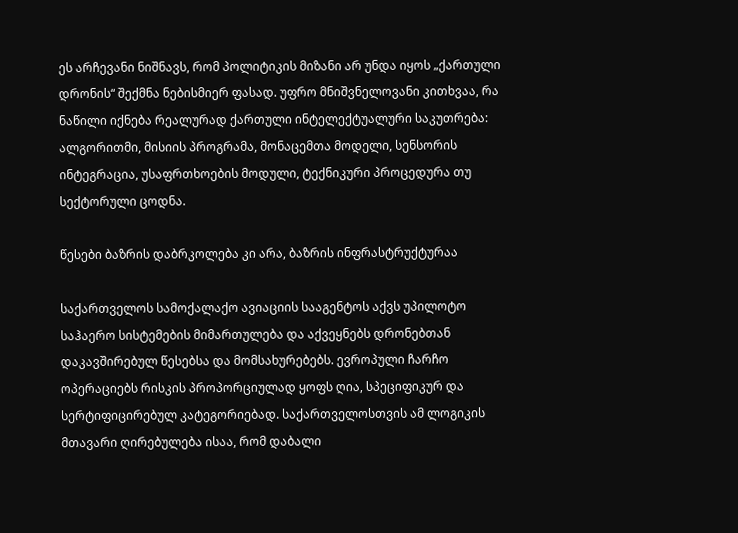ეს არჩევანი ნიშნავს, რომ პოლიტიკის მიზანი არ უნდა იყოს „ქართული დრონის“ შექმნა ნებისმიერ ფასად. უფრო მნიშვნელოვანი კითხვაა, რა ნაწილი იქნება რეალურად ქართული ინტელექტუალური საკუთრება: ალგორითმი, მისიის პროგრამა, მონაცემთა მოდელი, სენსორის ინტეგრაცია, უსაფრთხოების მოდული, ტექნიკური პროცედურა თუ სექტორული ცოდნა.

წესები ბაზრის დაბრკოლება კი არა, ბაზრის ინფრასტრუქტურაა

საქართველოს სამოქალაქო ავიაციის სააგენტოს აქვს უპილოტო საჰაერო სისტემების მიმართულება და აქვეყნებს დრონებთან დაკავშირებულ წესებსა და მომსახურებებს. ევროპული ჩარჩო ოპერაციებს რისკის პროპორციულად ყოფს ღია, სპეციფიკურ და სერტიფიცირებულ კატეგორიებად. საქართველოსთვის ამ ლოგიკის მთავარი ღირებულება ისაა, რომ დაბალი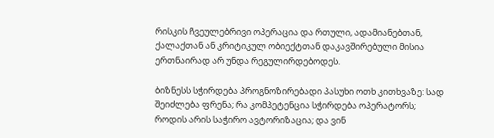რისკის ჩვეულებრივი ოპერაცია და რთული, ადამიანებთან, ქალაქთან ან კრიტიკულ ობიექტთან დაკავშირებული მისია ერთნაირად არ უნდა რეგულირდებოდეს.

ბიზნესს სჭირდება პროგნოზირებადი პასუხი ოთხ კითხვაზე: სად შეიძლება ფრენა; რა კომპეტენცია სჭირდება ოპერატორს; როდის არის საჭირო ავტორიზაცია; და ვინ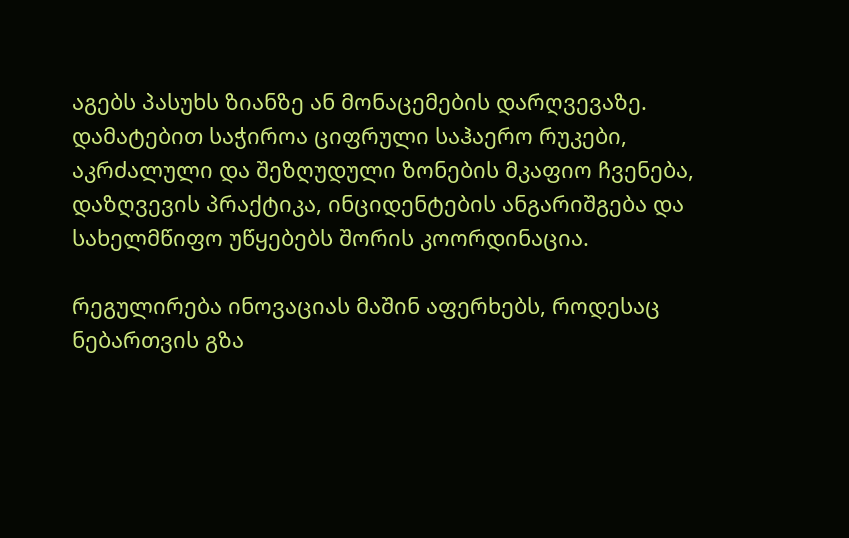აგებს პასუხს ზიანზე ან მონაცემების დარღვევაზე. დამატებით საჭიროა ციფრული საჰაერო რუკები, აკრძალული და შეზღუდული ზონების მკაფიო ჩვენება, დაზღვევის პრაქტიკა, ინციდენტების ანგარიშგება და სახელმწიფო უწყებებს შორის კოორდინაცია.

რეგულირება ინოვაციას მაშინ აფერხებს, როდესაც ნებართვის გზა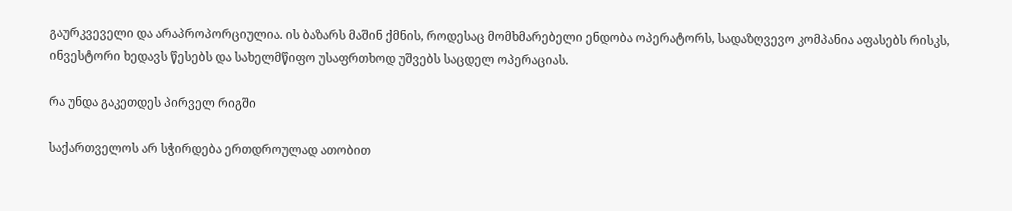გაურკვეველი და არაპროპორციულია. ის ბაზარს მაშინ ქმნის, როდესაც მომხმარებელი ენდობა ოპერატორს, სადაზღვევო კომპანია აფასებს რისკს, ინვესტორი ხედავს წესებს და სახელმწიფო უსაფრთხოდ უშვებს საცდელ ოპერაციას.

რა უნდა გაკეთდეს პირველ რიგში

საქართველოს არ სჭირდება ერთდროულად ათობით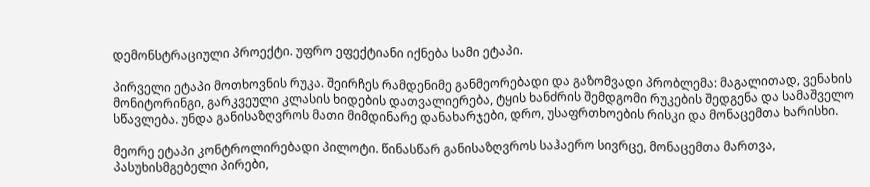დემონსტრაციული პროექტი. უფრო ეფექტიანი იქნება სამი ეტაპი.

პირველი ეტაპი მოთხოვნის რუკა. შეირჩეს რამდენიმე განმეორებადი და გაზომვადი პრობლემა: მაგალითად, ვენახის მონიტორინგი, გარკვეული კლასის ხიდების დათვალიერება, ტყის ხანძრის შემდგომი რუკების შედგენა და სამაშველო სწავლება. უნდა განისაზღვროს მათი მიმდინარე დანახარჯები, დრო, უსაფრთხოების რისკი და მონაცემთა ხარისხი.

მეორე ეტაპი კონტროლირებადი პილოტი. წინასწარ განისაზღვროს საჰაერო სივრცე, მონაცემთა მართვა, პასუხისმგებელი პირები,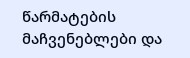წარმატების მაჩვენებლები და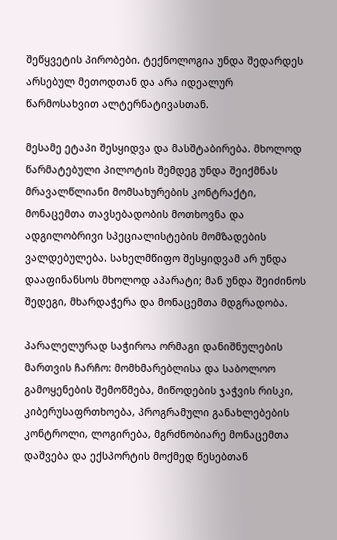შეწყვეტის პირობები. ტექნოლოგია უნდა შედარდეს არსებულ მეთოდთან და არა იდეალურ წარმოსახვით ალტერნატივასთან.

მესამე ეტაპი შესყიდვა და მასშტაბირება. მხოლოდ წარმატებული პილოტის შემდეგ უნდა შეიქმნას მრავალწლიანი მომსახურების კონტრაქტი, მონაცემთა თავსებადობის მოთხოვნა და ადგილობრივი სპეციალისტების მომზადების ვალდებულება. სახელმწიფო შესყიდვამ არ უნდა დააფინანსოს მხოლოდ აპარატი; მან უნდა შეიძინოს შედეგი, მხარდაჭერა და მონაცემთა მდგრადობა.

პარალელურად საჭიროა ორმაგი დანიშნულების მართვის ჩარჩო: მომხმარებლისა და საბოლოო გამოყენების შემოწმება, მიწოდების ჯაჭვის რისკი, კიბერუსაფრთხოება, პროგრამული განახლებების კონტროლი, ლოგირება, მგრძნობიარე მონაცემთა დაშვება და ექსპორტის მოქმედ წესებთან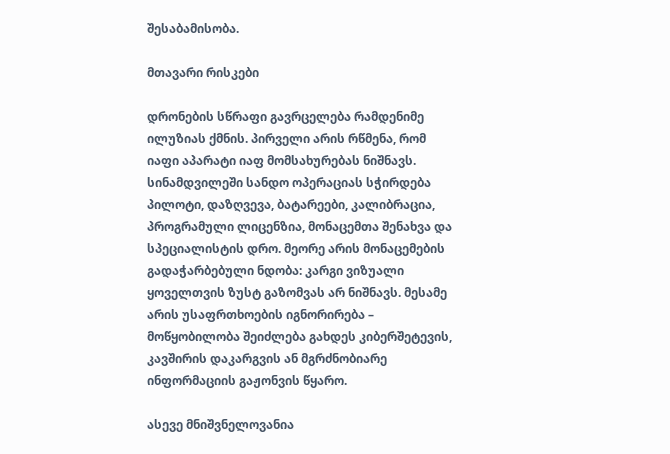შესაბამისობა.

მთავარი რისკები

დრონების სწრაფი გავრცელება რამდენიმე ილუზიას ქმნის. პირველი არის რწმენა, რომ იაფი აპარატი იაფ მომსახურებას ნიშნავს. სინამდვილეში სანდო ოპერაციას სჭირდება პილოტი, დაზღვევა, ბატარეები, კალიბრაცია, პროგრამული ლიცენზია, მონაცემთა შენახვა და სპეციალისტის დრო. მეორე არის მონაცემების გადაჭარბებული ნდობა: კარგი ვიზუალი ყოველთვის ზუსტ გაზომვას არ ნიშნავს. მესამე არის უსაფრთხოების იგნორირება – მოწყობილობა შეიძლება გახდეს კიბერშეტევის, კავშირის დაკარგვის ან მგრძნობიარე ინფორმაციის გაჟონვის წყარო.

ასევე მნიშვნელოვანია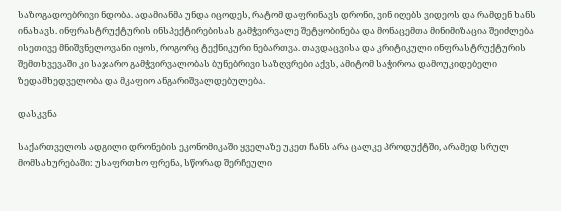საზოგადოებრივი ნდობა. ადამიანმა უნდა იცოდეს, რატომ დაფრინავს დრონი, ვინ იღებს ვიდეოს და რამდენ ხანს ინახავს. ინფრასტრუქტურის ინსპექტირებისას გამჭვირვალე შეტყობინება და მონაცემთა მინიმიზაცია შეიძლება ისეთივე მნიშვნელოვანი იყოს, როგორც ტექნიკური ნებართვა. თავდაცვისა და კრიტიკული ინფრასტრუქტურის შემთხვევაში კი საჯარო გამჭვირვალობას ბუნებრივი საზღვრები აქვს, ამიტომ საჭიროა დამოუკიდებელი ზედამხედველობა და მკაფიო ანგარიშვალდებულება.

დასკვნა

საქართველოს ადგილი დრონების ეკონომიკაში ყველაზე უკეთ ჩანს არა ცალკე პროდუქტში, არამედ სრულ მომსახურებაში: უსაფრთხო ფრენა, სწორად შერჩეული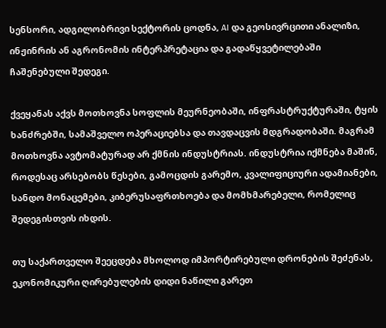სენსორი, ადგილობრივი სექტორის ცოდნა, AI და გეოსივრცითი ანალიზი, ინჟინრის ან აგრონომის ინტერპრეტაცია და გადაწყვეტილებაში ჩაშენებული შედეგი.

ქვეყანას აქვს მოთხოვნა სოფლის მეურნეობაში, ინფრასტრუქტურაში, ტყის ხანძრებში, სამაშველო ოპერაციებსა და თავდაცვის მდგრადობაში. მაგრამ მოთხოვნა ავტომატურად არ ქმნის ინდუსტრიას. ინდუსტრია იქმნება მაშინ, როდესაც არსებობს წესები, გამოცდის გარემო, კვალიფიციური ადამიანები, სანდო მონაცემები, კიბერუსაფრთხოება და მომხმარებელი, რომელიც შედეგისთვის იხდის.

თუ საქართველო შეეცდება მხოლოდ იმპორტირებული დრონების შეძენას, ეკონომიკური ღირებულების დიდი ნაწილი გარეთ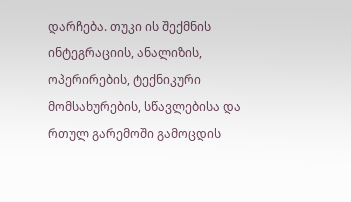დარჩება. თუკი ის შექმნის ინტეგრაციის, ანალიზის, ოპერირების, ტექნიკური მომსახურების, სწავლებისა და რთულ გარემოში გამოცდის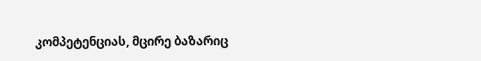კომპეტენციას, მცირე ბაზარიც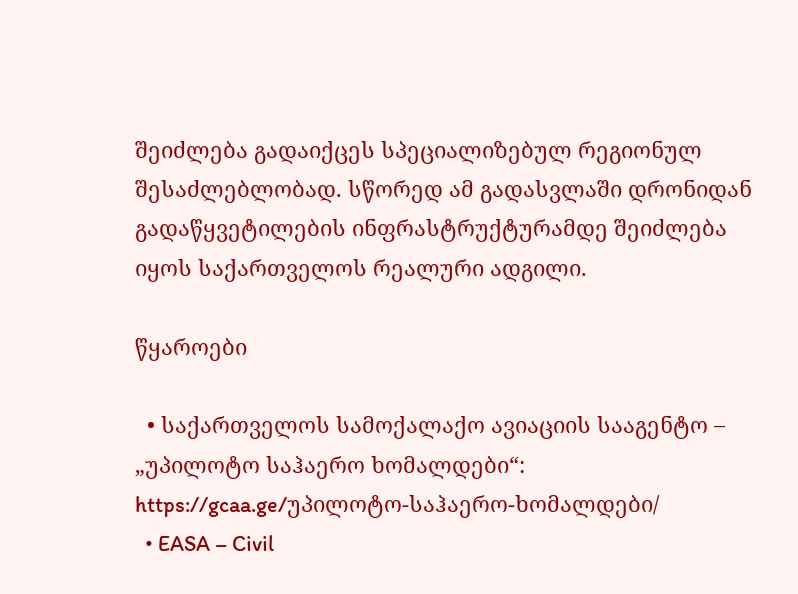შეიძლება გადაიქცეს სპეციალიზებულ რეგიონულ შესაძლებლობად. სწორედ ამ გადასვლაში დრონიდან გადაწყვეტილების ინფრასტრუქტურამდე შეიძლება იყოს საქართველოს რეალური ადგილი.

წყაროები

  • საქართველოს სამოქალაქო ავიაციის სააგენტო – „უპილოტო საჰაერო ხომალდები“: https://gcaa.ge/უპილოტო-საჰაერო-ხომალდები/
  • EASA – Civil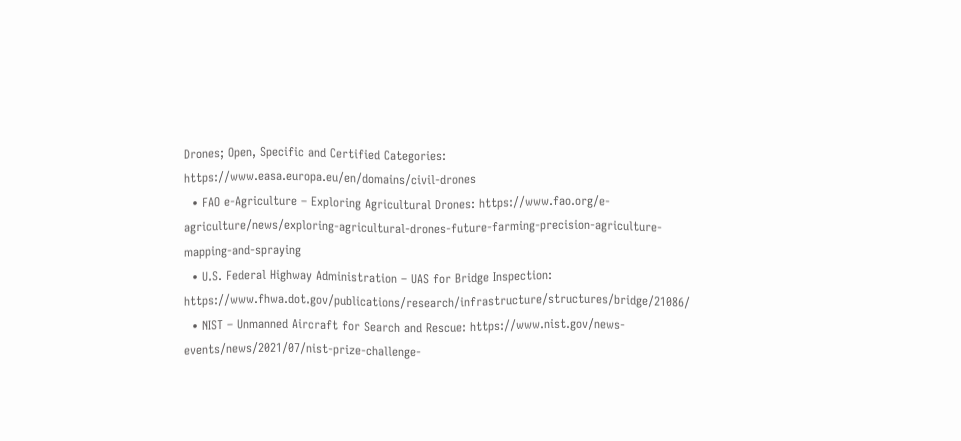Drones; Open, Specific and Certified Categories: https://www.easa.europa.eu/en/domains/civil-drones
  • FAO e-Agriculture – Exploring Agricultural Drones: https://www.fao.org/e-agriculture/news/exploring-agricultural-drones-future-farming-precision-agriculture-mapping-and-spraying
  • U.S. Federal Highway Administration – UAS for Bridge Inspection: https://www.fhwa.dot.gov/publications/research/infrastructure/structures/bridge/21086/
  • NIST – Unmanned Aircraft for Search and Rescue: https://www.nist.gov/news-events/news/2021/07/nist-prize-challenge-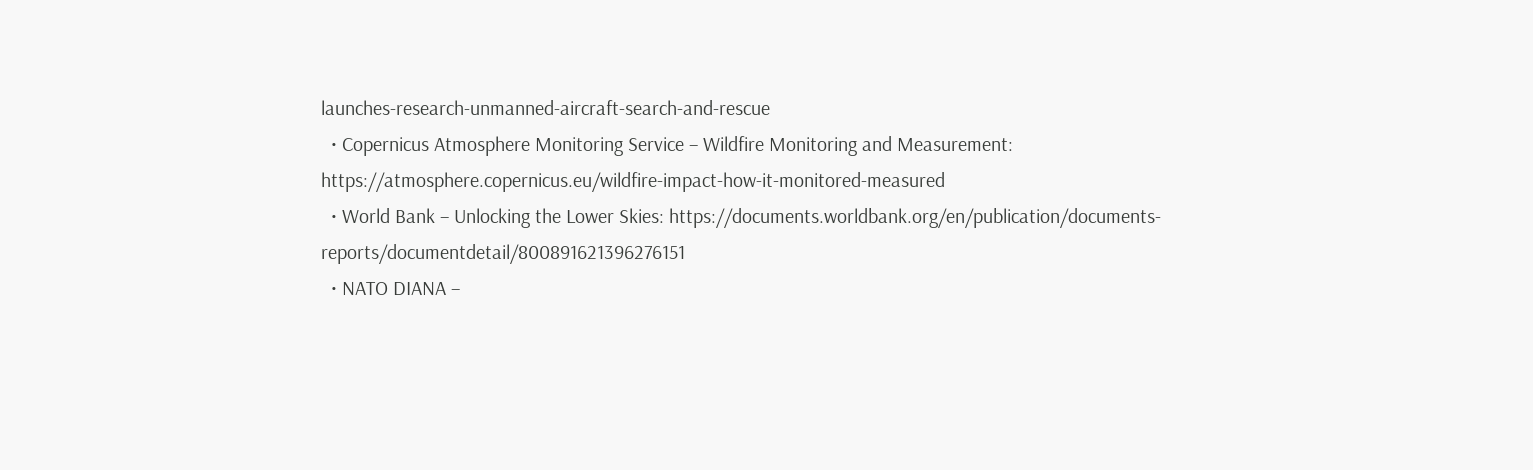launches-research-unmanned-aircraft-search-and-rescue
  • Copernicus Atmosphere Monitoring Service – Wildfire Monitoring and Measurement: https://atmosphere.copernicus.eu/wildfire-impact-how-it-monitored-measured
  • World Bank – Unlocking the Lower Skies: https://documents.worldbank.org/en/publication/documents-reports/documentdetail/800891621396276151
  • NATO DIANA –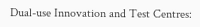Dual-use Innovation and Test Centres: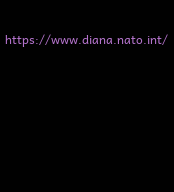https://www.diana.nato.int/